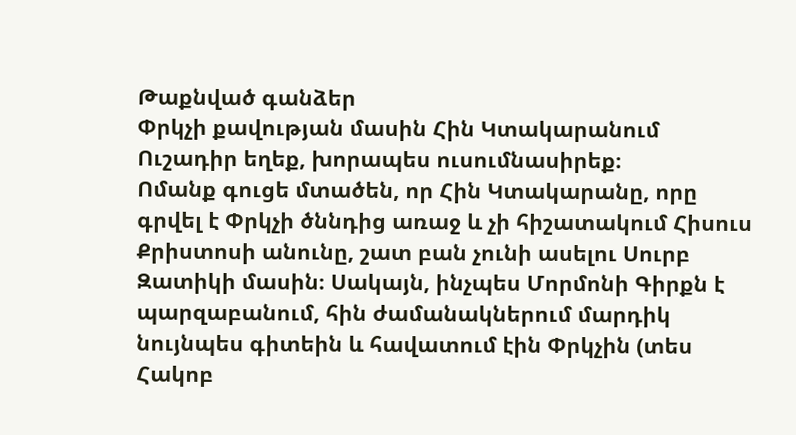Թաքնված գանձեր
Փրկչի քավության մասին Հին Կտակարանում
Ուշադիր եղեք, խորապես ուսումնասիրեք։
Ոմանք գուցե մտածեն, որ Հին Կտակարանը, որը գրվել է Փրկչի ծննդից առաջ և չի հիշատակում Հիսուս Քրիստոսի անունը, շատ բան չունի ասելու Սուրբ Զատիկի մասին։ Սակայն, ինչպես Մորմոնի Գիրքն է պարզաբանում, հին ժամանակներում մարդիկ նույնպես գիտեին և հավատում էին Փրկչին (տես Հակոբ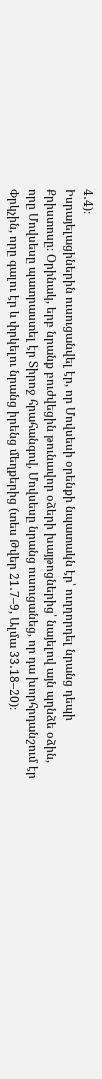4․4)։
Իսրայելացիներին ուսուցանվել էր, որ Մովսեսի օրենքի նպատակն էր՝ ուղղորդել նրանց դեպի Քրիստոսը։ Օրինակ, երբ նրանք բուժվեցին թունավոր օձերի խայթոցներից՝ նայելով այն պղնձե օձին, որը Մովսեսը պատրաստել էր Տիրոջ հրահանգով, Մովսեսը նրանց ուսուցանեց, որ դա խորհրդանշում էր Փրկչին, որը գալու էր և փրկելու նրանց իրենց մեղքերից (տես Թվեր 21․7–9, Ալմա 33․18–20)։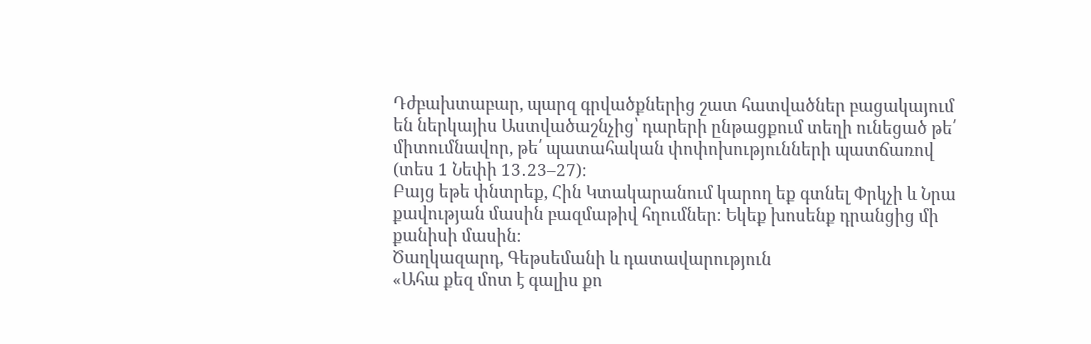Դժբախտաբար, պարզ գրվածքներից շատ հատվածներ բացակայում են ներկայիս Աստվածաշնչից՝ դարերի ընթացքում տեղի ունեցած թե՛ միտումնավոր, թե՛ պատահական փոփոխությունների պատճառով (տես 1 Նեփի 13․23–27)։
Բայց եթե փնտրեք, Հին Կտակարանում կարող եք գտնել Փրկչի և Նրա քավության մասին բազմաթիվ հղումներ։ Եկեք խոսենք դրանցից մի քանիսի մասին։
Ծաղկազարդ, Գեթսեմանի և դատավարություն
«Ահա քեզ մոտ է գալիս քո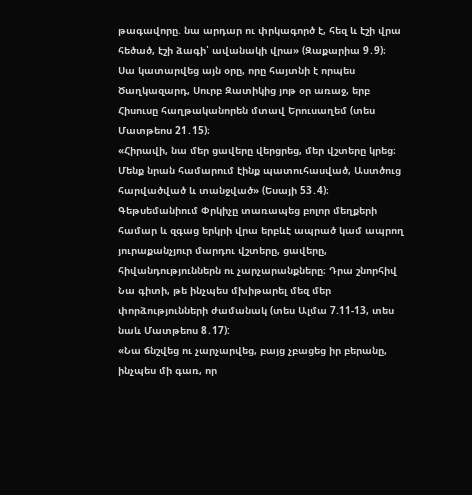թագավորը. նա արդար ու փրկագործ է, հեզ և էշի վրա հեծած, էշի ձագի՝ ավանակի վրա» (Զաքարիա 9․9)։
Սա կատարվեց այն օրը, որը հայտնի է որպես Ծաղկազարդ, Սուրբ Զատիկից յոթ օր առաջ, երբ Հիսուսը հաղթականորեն մտավ Երուսաղեմ (տես Մատթեոս 21․15)։
«Հիրավի, նա մեր ցավերը վերցրեց, մեր վշտերը կրեց։ Մենք նրան համարում էինք պատուհասված, Աստծուց հարվածված և տանջված» (Եսայի 53․4)։
Գեթսեմանիում Փրկիչը տառապեց բոլոր մեղքերի համար և զգաց երկրի վրա երբևէ ապրած կամ ապրող յուրաքանչյուր մարդու վշտերը, ցավերը, հիվանդություններն ու չարչարանքները։ Դրա շնորհիվ Նա գիտի, թե ինչպես մխիթարել մեզ մեր փորձությունների ժամանակ (տես Ալմա 7.11-13, տես նաև Մատթեոս 8․17):
«Նա ճնշվեց ու չարչարվեց, բայց չբացեց իր բերանը, ինչպես մի գառ, որ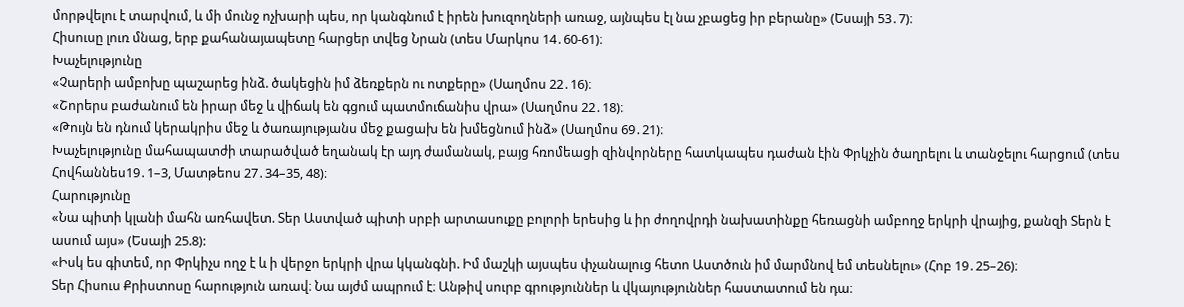մորթվելու է տարվում, և մի մունջ ոչխարի պես, որ կանգնում է իրեն խուզողների առաջ, այնպես էլ նա չբացեց իր բերանը» (Եսայի 53․7)։
Հիսուսը լուռ մնաց, երբ քահանայապետը հարցեր տվեց Նրան (տես Մարկոս 14․60-61)։
Խաչելությունը
«Չարերի ամբոխը պաշարեց ինձ. ծակեցին իմ ձեռքերն ու ոտքերը» (Սաղմոս 22․16)։
«Շորերս բաժանում են իրար մեջ և վիճակ են գցում պատմուճանիս վրա» (Սաղմոս 22․18)։
«Թույն են դնում կերակրիս մեջ և ծառայությանս մեջ քացախ են խմեցնում ինձ» (Սաղմոս 69․21)։
Խաչելությունը մահապատժի տարածված եղանակ էր այդ ժամանակ, բայց հռոմեացի զինվորները հատկապես դաժան էին Փրկչին ծաղրելու և տանջելու հարցում (տես Հովհաննես19․1–3, Մատթեոս 27․34–35, 48)։
Հարությունը
«Նա պիտի կլանի մահն առհավետ. Տեր Աստված պիտի սրբի արտասուքը բոլորի երեսից և իր ժողովրդի նախատինքը հեռացնի ամբողջ երկրի վրայից, քանզի Տերն է ասում այս» (Եսայի 25.8):
«Իսկ ես գիտեմ, որ Փրկիչս ողջ է և ի վերջո երկրի վրա կկանգնի. Իմ մաշկի այսպես փչանալուց հետո Աստծուն իմ մարմնով եմ տեսնելու» (Հոբ 19․25–26)։
Տեր Հիսուս Քրիստոսը հարություն առավ։ Նա այժմ ապրում է։ Անթիվ սուրբ գրություններ և վկայություններ հաստատում են դա։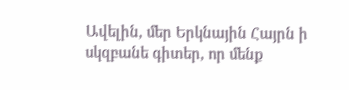Ավելին, մեր Երկնային Հայրն ի սկզբանե գիտեր, որ մենք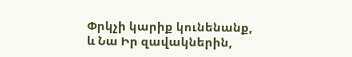Փրկչի կարիք կունենանք, և Նա Իր զավակներին,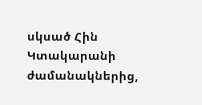սկսած Հին Կտակարանի ժամանակներից,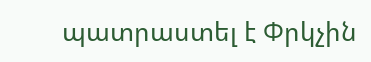պատրաստել է Փրկչին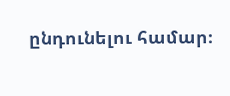ընդունելու համար։